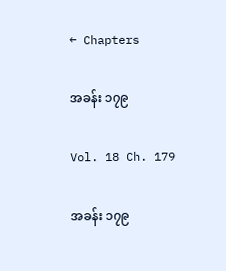← Chapters

အခန်း ၁၇၉

Vol. 18 Ch. 179

အခန်း ၁၇၉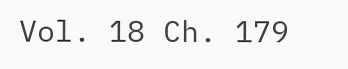Vol. 18 Ch. 179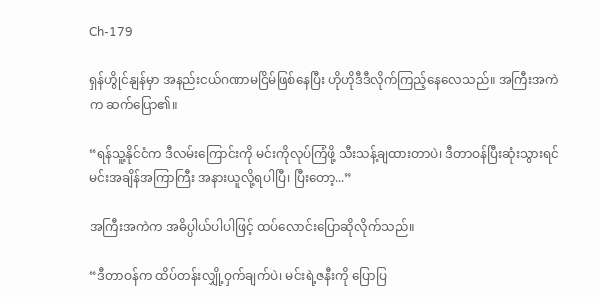Ch-179

ရှန်ဟွိုင်နျန်မှာ အနည်းငယ်ဂဏာမငြိမ်ဖြစ်နေပြီး ဟိုဟိုဒီဒီလိုက်ကြည့်နေလေသည်။ အကြီးအကဲက ဆက်ပြော၏။

“ရန်သူ့နိုင်ငံက ဒီလမ်းကြောင်းကို မင်းကိုလုပ်ကြံဖို့ သီးသန့်ချထားတာပဲ၊ ဒီတာဝန်ပြီးဆုံးသွားရင် မင်းအချိန်အကြာကြီး အနားယူလို့ရပါပြီ၊ ပြီးတော့...”

အကြီးအကဲက အဓိပ္ပါယ်ပါပါဖြင့် ထပ်လောင်းပြောဆိုလိုက်သည်။

“ဒီတာဝန်က ထိပ်တန်းလျှို့ဝှက်ချက်ပဲ၊ မင်းရဲ့ဇနီးကို ပြောပြ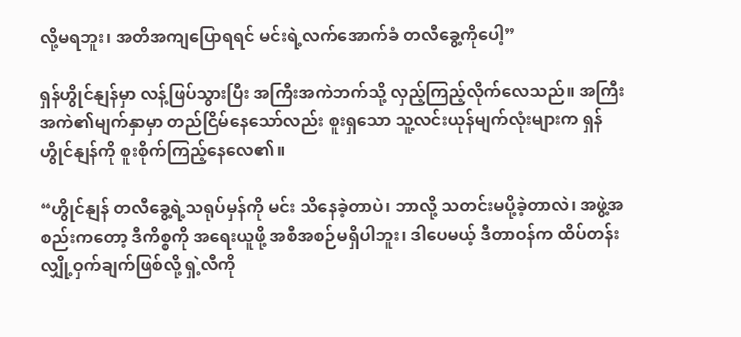လို့မရဘူး၊ အတိအကျပြောရရင် မင်းရဲ့လက်အောက်ခံ တလီခွေ့ကိုပေါ့”

ရှန်ဟွိုင်နျန်မှာ လန့်ဖြပ်သွားပြီး အကြီးအကဲဘက်သို့ လှည့်ကြည့်လိုက်လေသည်။ အကြီးအကဲ၏မျက်နှာမှာ တည်ငြိမ်နေသော်လည်း စူးရှသော သူ့လင်းယုန်မျက်လုံးများက ရှန်ဟွိုင်နျန်ကို စူးစိုက်ကြည့်နေလေ၏။

“ဟွိုင်နျန် တလီခွေ့ရဲ့သရုပ်မှန်ကို မင်း သိနေခဲ့တာပဲ၊ ဘာလို့ သတင်းမပို့ခဲ့တာလဲ၊ အဖွဲ့အစည်းကတော့ ဒီကိစ္စကို အရေးယူဖို့ အစီအစဉ်မရှိပါဘူး၊ ဒါပေမယ့် ဒီတာဝန်က ထိပ်တန်းလျှို့ဝှက်ချက်ဖြစ်လို့ ရှဲ့လီကို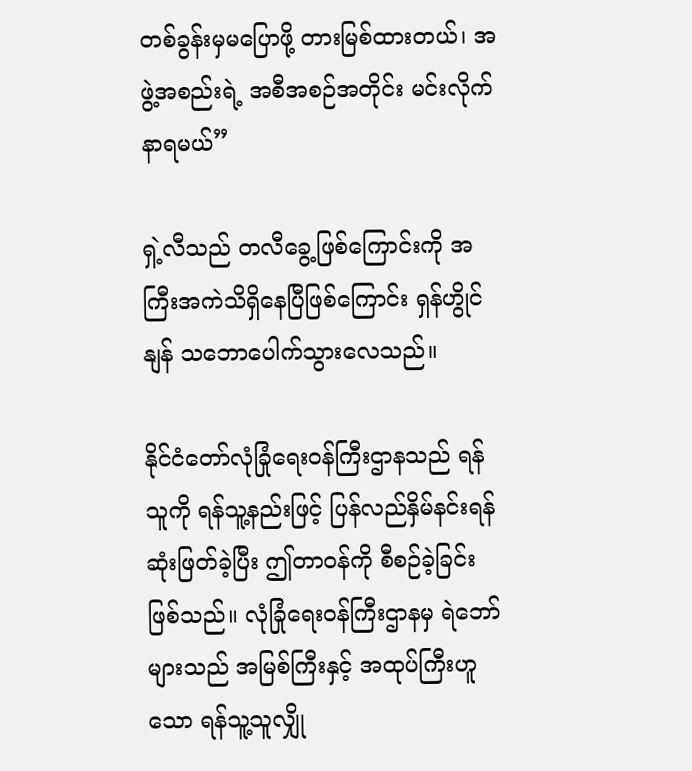တစ်ခွန်းမှမပြောဖို့ တားမြစ်ထားတယ်၊ အဖွဲ့အစည်းရဲ့ အစီအစဉ်အတိုင်း မင်းလိုက်နာရမယ်”

ရှဲ့လီသည် တလီခွေ့ဖြစ်ကြောင်းကို အကြီးအကဲသိရှိနေပြီဖြစ်ကြောင်း ရှန်ဟွိုင်နျန် သဘောပေါက်သွားလေသည်။

နိုင်ငံတော်လုံခြုံရေးဝန်ကြီးဌာနသည် ရန်သူကို ရန်သူ့နည်းဖြင့် ပြန်လည်နှိမ်နင်းရန် ဆုံးဖြတ်ခဲ့ပြီး ဤတာဝန်ကို စီစဉ်ခဲ့ခြင်းဖြစ်သည်။ လုံခြုံရေးဝန်ကြီးဌာနမှ ရဲဘော်များသည် အမြစ်ကြီးနှင့် အထုပ်ကြီးဟူသော ရန်သူ့သူလျှို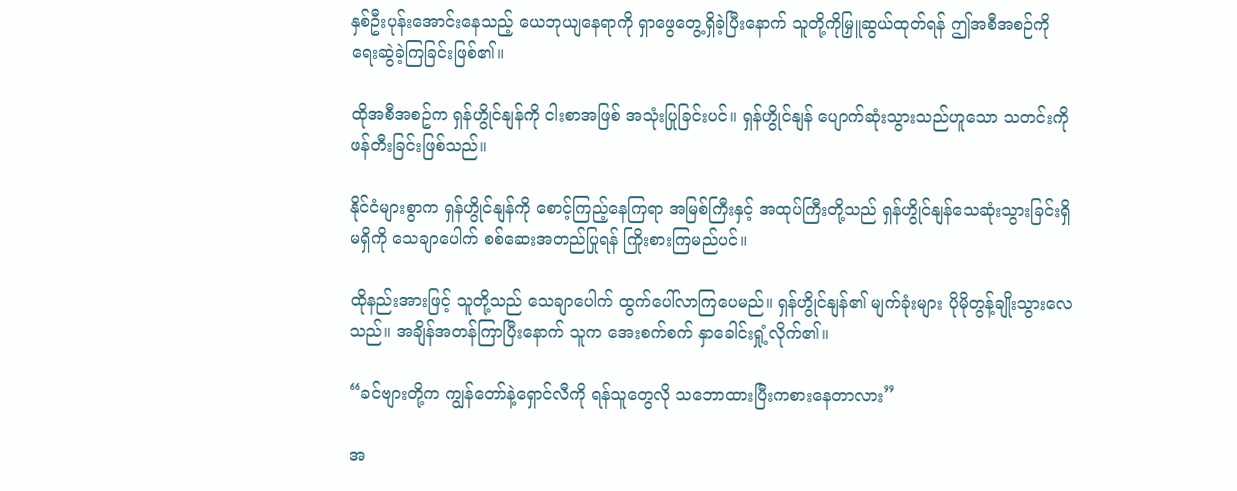နှစ်ဦးပုန်းအောင်းနေသည့် ယေဘုယျနေရာကို ရှာဖွေတွေ့ရှိခဲ့ပြီးနောက် သူတို့ကိုမြှူဆွယ်ထုတ်ရန် ဤအစီအစဉ်ကို ရေးဆွဲခဲ့ကြခြင်းဖြစ်၏။

ထိုအစီအစဥ်က ရှန်ဟွိုင်နျန်ကို ငါးစာအဖြစ် အသုံးပြုခြင်းပင်။ ရှန်ဟွိုင်နျန် ပျောက်ဆုံးသွားသည်ဟူသော သတင်းကို ဖန်တီးခြင်းဖြစ်သည်။

နိုင်ငံများစွာက ရှန်ဟွိုင်နျန်ကို စောင့်ကြည့်နေကြရာ အမြစ်ကြီးနှင့် အထုပ်ကြီးတို့သည် ရှန်ဟွိုင်နျန်သေဆုံးသွားခြင်းရှိမရှိကို သေချာပေါက် စစ်ဆေးအတည်ပြုရန် ကြိုးစားကြမည်ပင်။

ထိုနည်းအားဖြင့် သူတို့သည် သေချာပေါက် ထွက်ပေါ်လာကြပေမည်။ ရှန်ဟွိုင်နျန်၏ မျက်ခုံးများ ပိုမိုတွန့်ချိုးသွားလေသည်။ အချိန်အတန်ကြာပြီးနောက် သူက အေးစက်စက် နှာခေါင်းရှုံ့လိုက်၏။

“ခင်ဗျားတို့က ကျွန်တော်နဲ့ရှောင်လီကို ရန်သူတွေလို သဘောထားပြီးကစားနေတာလား”

အ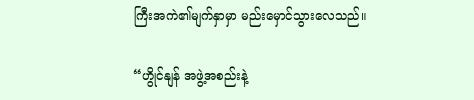ကြီးအကဲ၏မျက်နှာမှာ မည်းမှောင်သွားလေသည်။

“ဟွိုင်နျန် အဖွဲ့အစည်းနဲ့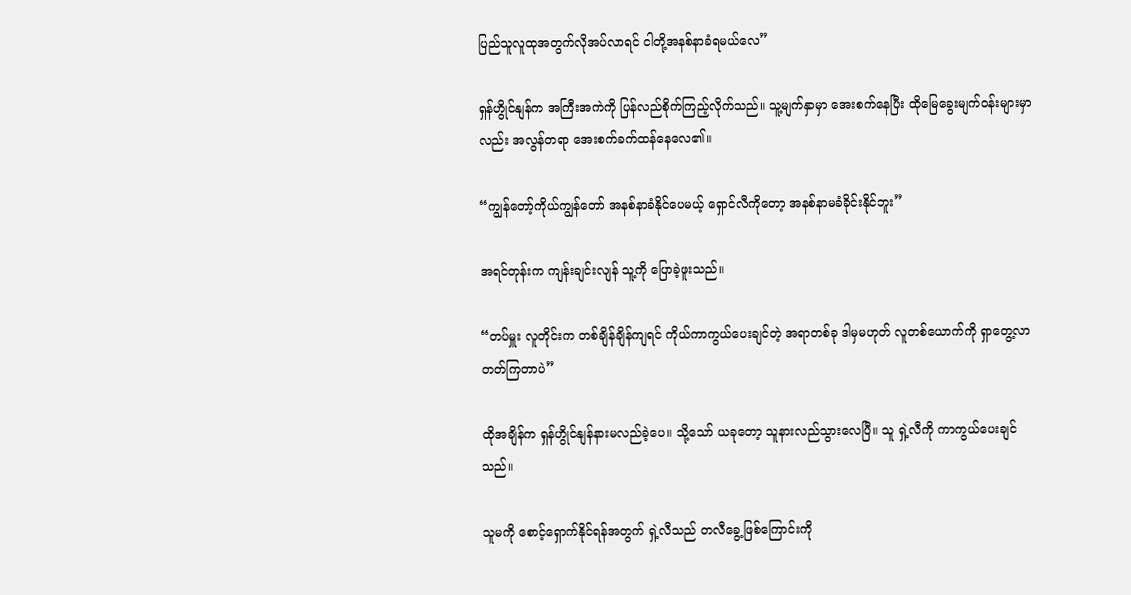ပြည်သူလူထုအတွက်လိုအပ်လာရင် ငါတို့အနစ်နာခံရမယ်လေ”

ရှန်ဟွိုင်နျန်က အကြီးအကဲကို ပြန်လည်စိုက်ကြည့်လိုက်သည်။ သူ့မျက်နှာမှာ အေးစက်နေပြီး ထိုမြေခွေးမျက်ဝန်းများမှာလည်း အလွန်တရာ အေးစက်ခက်ထန်နေလေ၏။

“ကျွန်တော့်ကိုယ်ကျွန်တော် အနစ်နာခံနိုင်ပေမယ့် ရှောင်လီကိုတော့ အနစ်နာမခံခိုင်းနိုင်ဘူး”

အရင်တုန်းက ကျန်းချင်းလျန် သူ့ကို ပြောခဲ့ဖူးသည်။

“တပ်မှူး လူတိုင်းက တစ်ချိန်ချိန်ကျရင် ကိုယ်ကာကွယ်ပေးချင်တဲ့ အရာတစ်ခု ဒါမှမဟုတ် လူတစ်ယောက်ကို ရှာတွေ့လာတတ်ကြတာပဲ”

ထိုအချိန်က ရှန်ဟွိုင်နျန်နားမလည်ခဲ့ပေ။ သို့သော် ယခုတော့ သူနားလည်သွားလေပြီ။ သူ ရှဲ့လီကို ကာကွယ်ပေးချင်သည်။

သူမကို စောင့်ရှောက်နိုင်ရန်အတွက် ရှဲ့လီသည် တလီခွေ့ဖြစ်ကြောင်းကို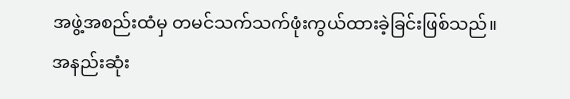အဖွဲ့အစည်းထံမှ တမင်သက်သက်ဖုံးကွယ်ထားခဲ့ခြင်းဖြစ်သည်။ အနည်းဆုံး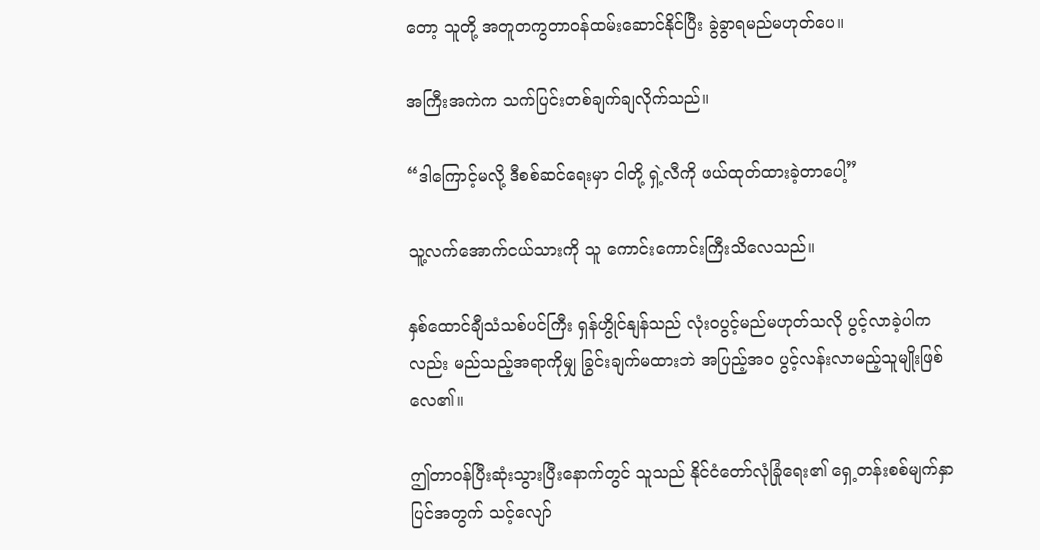တော့ သူတို့ အတူတကွတာဝန်ထမ်းဆောင်နိုင်ပြီး ခွဲခွာရမည်မဟုတ်ပေ။

အကြီးအကဲက သက်ပြင်းတစ်ချက်ချလိုက်သည်။

“ဒါကြောင့်မလို့ ဒီစစ်ဆင်ရေးမှာ ငါတို့ ရှဲ့လီကို ဖယ်ထုတ်ထားခဲ့တာပေါ့”

သူ့လက်အောက်ငယ်သားကို သူ ကောင်းကောင်းကြီးသိလေသည်။

နှစ်ထောင်ချီသံသစ်ပင်ကြီး ရှန်ဟွိုင်နျန်သည် လုံးဝပွင့်မည်မဟုတ်သလို ပွင့်လာခဲ့ပါကလည်း မည်သည့်အရာကိုမျှ ခြွင်းချက်မထားဘဲ အပြည့်အဝ ပွင့်လန်းလာမည့်သူမျိုးဖြစ်လေ၏။

ဤတာဝန်ပြီးဆုံးသွားပြီးနောက်တွင် သူသည် နိုင်ငံတော်လုံခြုံရေး၏ ရှေ့တန်းစစ်မျက်နှာပြင်အတွက် သင့်လျော်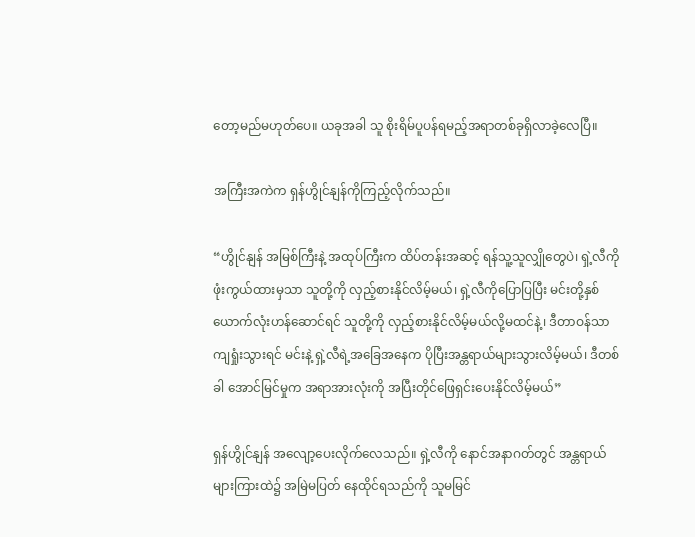တော့မည်မဟုတ်ပေ။ ယခုအခါ သူ စိုးရိမ်ပူပန်ရမည့်အရာတစ်ခုရှိလာခဲ့လေပြီ။

အကြီးအကဲက ရှန်ဟွိုင်နျန်ကိုကြည့်လိုက်သည်။

“ဟွိုင်နျန် အမြစ်ကြီးနဲ့ အထုပ်ကြီးက ထိပ်တန်းအဆင့် ရန်သူ့သူလျှိုတွေပဲ၊ ရှဲ့လီကိုဖုံးကွယ်ထားမှသာ သူတို့ကို လှည့်စားနိုင်လိမ့်မယ်၊ ရှဲ့လီကိုပြောပြပြီး မင်းတို့နှစ်ယောက်လုံးဟန်ဆောင်ရင် သူတို့ကို လှည့်စားနိုင်လိမ့်မယ်လို့မထင်နဲ့၊ ဒီတာဝန်သာ ကျရှုံးသွားရင် မင်းနဲ့ ရှဲ့လီရဲ့အခြေအနေက ပိုပြီးအန္တရာယ်များသွားလိမ့်မယ်၊ ဒီတစ်ခါ အောင်မြင်မှုက အရာအားလုံးကို အပြီးတိုင်ဖြေရှင်းပေးနိုင်လိမ့်မယ်”

ရှန်ဟွိုင်နျန် အလျော့ပေးလိုက်လေသည်။ ရှဲ့လီကို နောင်အနာဂတ်တွင် အန္တရာယ်များကြားထဲ၌ အမြဲမပြတ် နေထိုင်ရသည်ကို သူမမြင်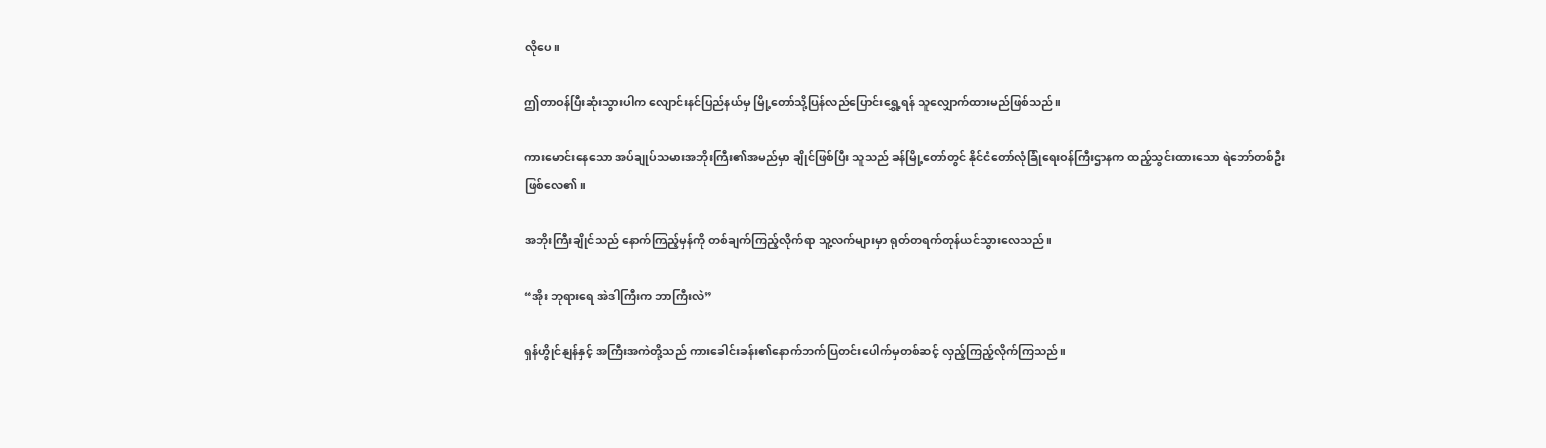လိုပေ။

ဤတာဝန်ပြီးဆုံးသွားပါက လျောင်းနင်ပြည်နယ်မှ မြို့တော်သို့ပြန်လည်ပြောင်းရွှေ့ရန် သူလျှောက်ထားမည်ဖြစ်သည်။

ကားမောင်းနေသော အပ်ချုပ်သမားအဘိုးကြီး၏အမည်မှာ ချိုင်ဖြစ်ပြီး သူသည် ခန်မြို့တော်တွင် နိုင်ငံတော်လုံခြုံရေးဝန်ကြီးဌာနက ထည့်သွင်းထားသော ရဲဘော်တစ်ဦးဖြစ်လေ၏။

အဘိုးကြီးချိုင်သည် နောက်ကြည့်မှန်ကို တစ်ချက်ကြည့်လိုက်ရာ သူ့လက်များမှာ ရုတ်တရက်တုန်ယင်သွားလေသည်။

“အိုး ဘုရားရေ အဲဒါကြီးက ဘာကြီးလဲ”

ရှန်ဟွိုင်နျန်နှင့် အကြီးအကဲတို့သည် ကားခေါင်းခန်း၏နောက်ဘက်ပြတင်းပေါက်မှတစ်ဆင့် လှည့်ကြည့်လိုက်ကြသည်။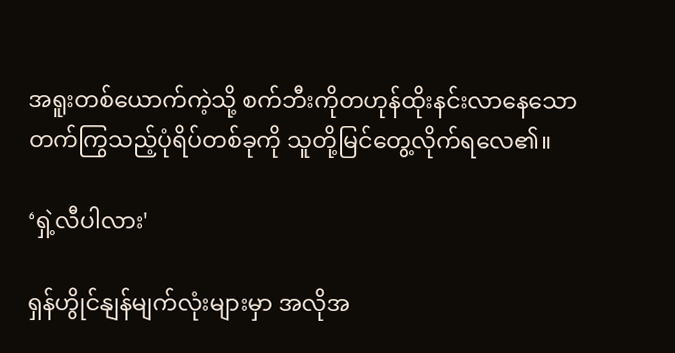အရူးတစ်ယောက်ကဲ့သို့ စက်ဘီးကိုတဟုန်ထိုးနင်းလာနေသော တက်ကြွသည့်ပုံရိပ်တစ်ခုကို သူတို့မြင်တွေ့လိုက်ရလေ၏။

‘ရှဲ့လီပါလား'

ရှန်ဟွိုင်နျန်မျက်လုံးများမှာ အလိုအ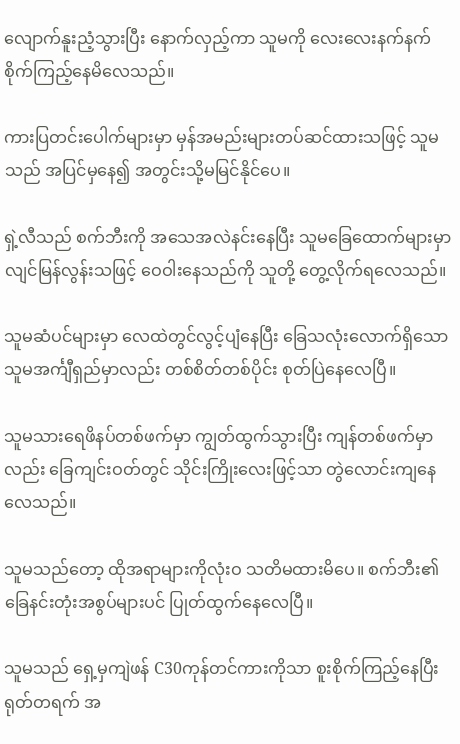လျောက်နူးညံ့သွားပြီး နောက်လှည့်ကာ သူမကို လေးလေးနက်နက် စိုက်ကြည့်နေမိလေသည်။

ကားပြတင်းပေါက်များမှာ မှန်အမည်းများတပ်ဆင်ထားသဖြင့် သူမသည် အပြင်မှနေ၍ အတွင်းသို့မမြင်နိုင်ပေ။

ရှဲ့လီသည် စက်ဘီးကို အသေအလဲနင်းနေပြီး သူမခြေထောက်များမှာ လျင်မြန်လွန်းသဖြင့် ဝေဝါးနေသည်ကို သူတို့ တွေ့လိုက်ရလေသည်။

သူမဆံပင်များမှာ လေထဲတွင်လွင့်ပျံနေပြီး ခြေသလုံးလောက်ရှိသော သူမအင်္ကျီရှည်မှာလည်း တစ်စိတ်တစ်ပိုင်း စုတ်ပြဲနေလေပြီ။

သူမသားရေဖိနပ်တစ်ဖက်မှာ ကျွတ်ထွက်သွားပြီး ကျန်တစ်ဖက်မှာလည်း ခြေကျင်းဝတ်တွင် သိုင်းကြိုးလေးဖြင့်သာ တွဲလောင်းကျနေလေသည်။

သူမသည်တော့ ထိုအရာများကိုလုံးဝ သတိမထားမိပေ။ စက်ဘီး၏ ခြေနင်းတုံးအစွပ်များပင် ပြုတ်ထွက်နေလေပြီ။

သူမသည် ရှေ့မှကျဲဖန် C30ကုန်တင်ကားကိုသာ စူးစိုက်ကြည့်နေပြီး ရုတ်တရက် အ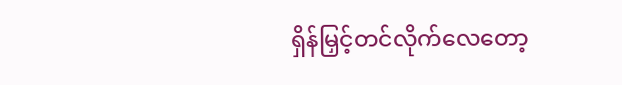ရှိန်မြှင့်တင်လိုက်လေတော့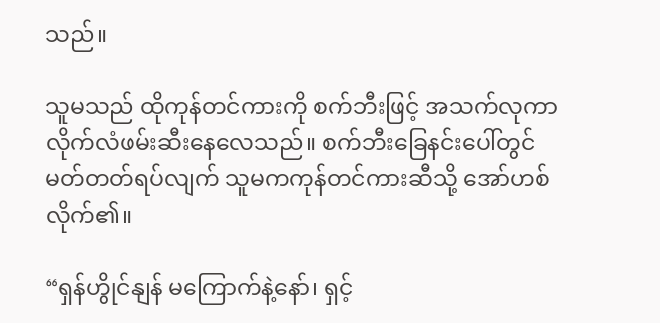သည်။

သူမသည် ထိုကုန်တင်ကားကို စက်ဘီးဖြင့် အသက်လုကာလိုက်လံဖမ်းဆီးနေလေသည်။ စက်ဘီးခြေနင်းပေါ်တွင် မတ်တတ်ရပ်လျက် သူမကကုန်တင်ကားဆီသို့ အော်ဟစ်လိုက်၏။

“ရှန်ဟွိုင်နျန် မကြောက်နဲ့နော်၊ ရှင့်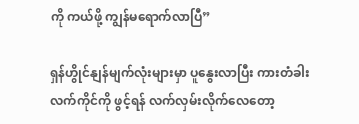ကို ကယ်ဖို့ ကျွန်မရောက်လာပြီ”

ရှန်ဟွိုင်နျန်မျက်လုံးများမှာ ပူနွေးလာပြီး ကားတံခါးလက်ကိုင်ကို ဖွင့်ရန် လက်လှမ်းလိုက်လေတော့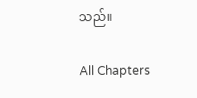သည်။

All Chapters